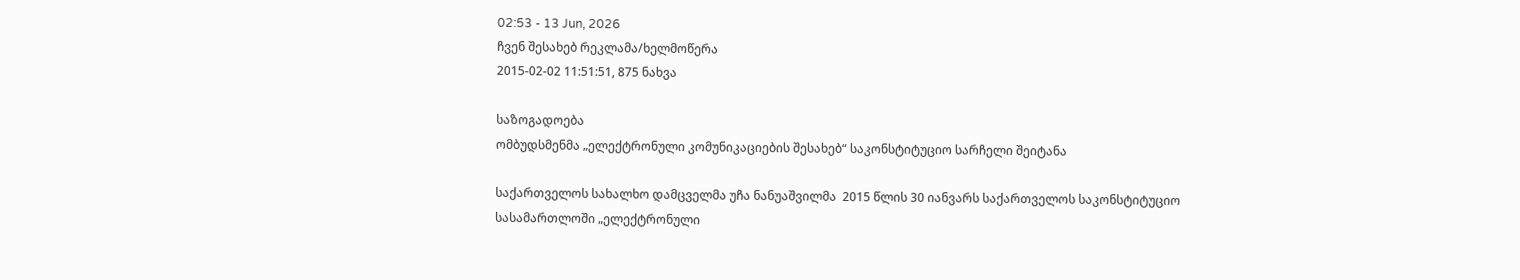02:53 - 13 Jun, 2026
ჩვენ შესახებ რეკლამა/ხელმოწერა
2015-02-02 11:51:51, 875 ნახვა

საზოგადოება
ომბუდსმენმა „ელექტრონული კომუნიკაციების შესახებ“ საკონსტიტუციო სარჩელი შეიტანა

საქართველოს სახალხო დამცველმა უჩა ნანუაშვილმა  2015 წლის 30 იანვარს საქართველოს საკონსტიტუციო სასამართლოში „ელექტრონული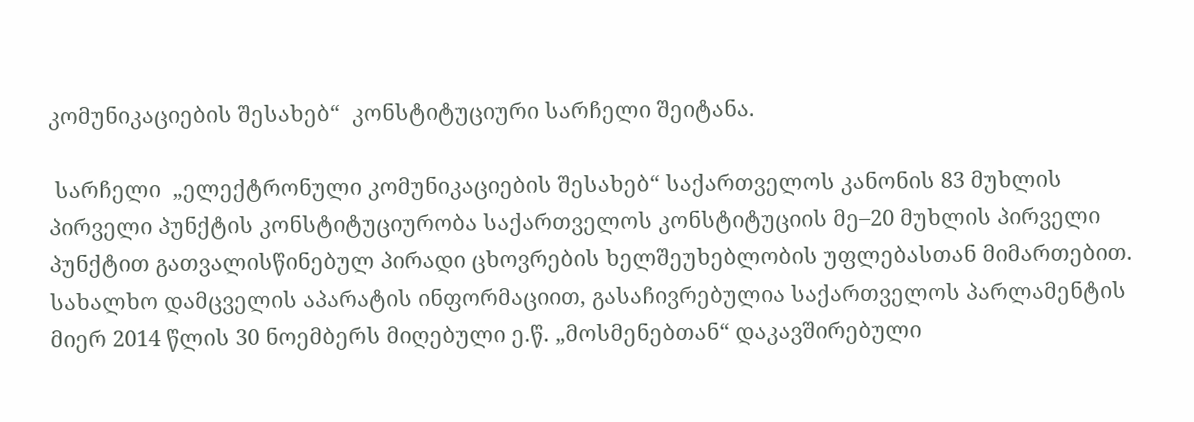კომუნიკაციების შესახებ“  კონსტიტუციური სარჩელი შეიტანა.

 სარჩელი  „ელექტრონული კომუნიკაციების შესახებ“ საქართველოს კანონის 83 მუხლის პირველი პუნქტის კონსტიტუციურობა საქართველოს კონსტიტუციის მე–20 მუხლის პირველი პუნქტით გათვალისწინებულ პირადი ცხოვრების ხელშეუხებლობის უფლებასთან მიმართებით.
სახალხო დამცველის აპარატის ინფორმაციით, გასაჩივრებულია საქართველოს პარლამენტის მიერ 2014 წლის 30 ნოემბერს მიღებული ე.წ. „მოსმენებთან“ დაკავშირებული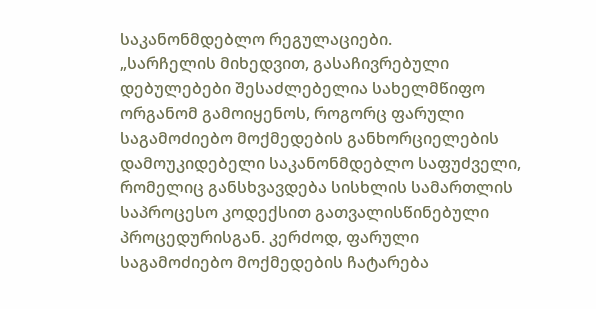საკანონმდებლო რეგულაციები.
„სარჩელის მიხედვით, გასაჩივრებული დებულებები შესაძლებელია სახელმწიფო ორგანომ გამოიყენოს, როგორც ფარული საგამოძიებო მოქმედების განხორციელების დამოუკიდებელი საკანონმდებლო საფუძველი, რომელიც განსხვავდება სისხლის სამართლის საპროცესო კოდექსით გათვალისწინებული პროცედურისგან. კერძოდ, ფარული საგამოძიებო მოქმედების ჩატარება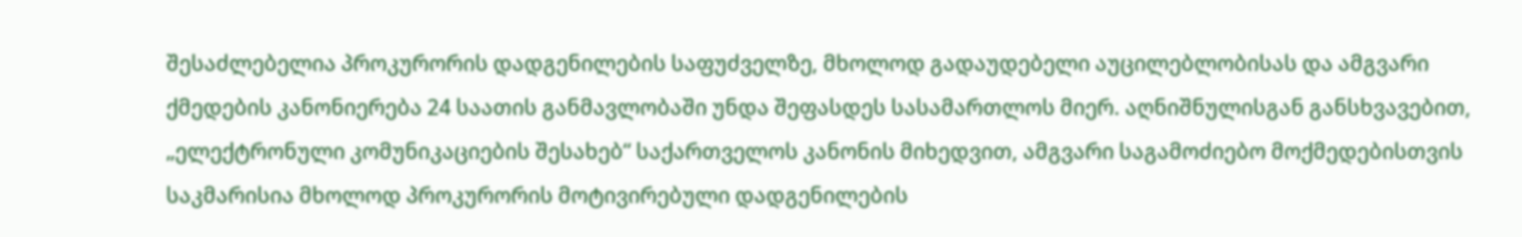შესაძლებელია პროკურორის დადგენილების საფუძველზე, მხოლოდ გადაუდებელი აუცილებლობისას და ამგვარი ქმედების კანონიერება 24 საათის განმავლობაში უნდა შეფასდეს სასამართლოს მიერ. აღნიშნულისგან განსხვავებით, „ელექტრონული კომუნიკაციების შესახებ“ საქართველოს კანონის მიხედვით, ამგვარი საგამოძიებო მოქმედებისთვის საკმარისია მხოლოდ პროკურორის მოტივირებული დადგენილების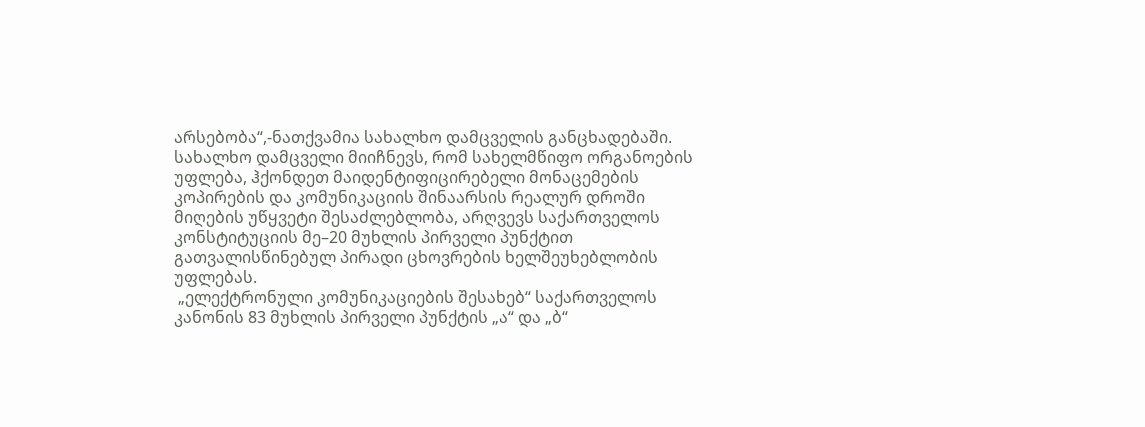არსებობა“,-ნათქვამია სახალხო დამცველის განცხადებაში.
სახალხო დამცველი მიიჩნევს, რომ სახელმწიფო ორგანოების უფლება, ჰქონდეთ მაიდენტიფიცირებელი მონაცემების კოპირების და კომუნიკაციის შინაარსის რეალურ დროში მიღების უწყვეტი შესაძლებლობა, არღვევს საქართველოს კონსტიტუციის მე–20 მუხლის პირველი პუნქტით გათვალისწინებულ პირადი ცხოვრების ხელშეუხებლობის უფლებას.
 „ელექტრონული კომუნიკაციების შესახებ“ საქართველოს კანონის 83 მუხლის პირველი პუნქტის „ა“ და „ბ“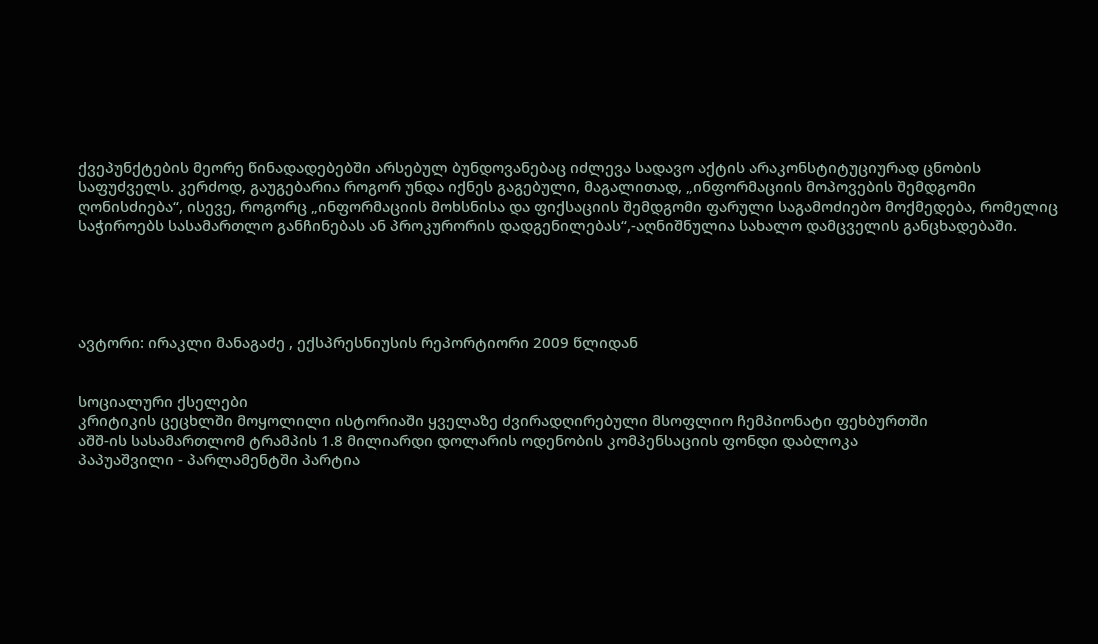ქვეპუნქტების მეორე წინადადებებში არსებულ ბუნდოვანებაც იძლევა სადავო აქტის არაკონსტიტუციურად ცნობის საფუძველს. კერძოდ, გაუგებარია როგორ უნდა იქნეს გაგებული, მაგალითად, „ინფორმაციის მოპოვების შემდგომი ღონისძიება“, ისევე, როგორც „ინფორმაციის მოხსნისა და ფიქსაციის შემდგომი ფარული საგამოძიებო მოქმედება, რომელიც საჭიროებს სასამართლო განჩინებას ან პროკურორის დადგენილებას“,-აღნიშნულია სახალო დამცველის განცხადებაში.





ავტორი: ირაკლი მანაგაძე , ექსპრესნიუსის რეპორტიორი 2009 წლიდან


სოციალური ქსელები
კრიტიკის ცეცხლში მოყოლილი ისტორიაში ყველაზე ძვირადღირებული მსოფლიო ჩემპიონატი ფეხბურთში
აშშ-ის სასამართლომ ტრამპის 1.8 მილიარდი დოლარის ოდენობის კომპენსაციის ფონდი დაბლოკა
პაპუაშვილი - პარლამენტში პარტია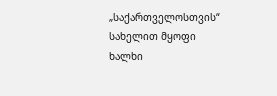„საქართველოსთვის“ სახელით მყოფი ხალხი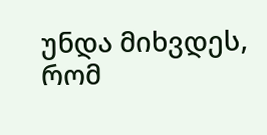უნდა მიხვდეს, რომ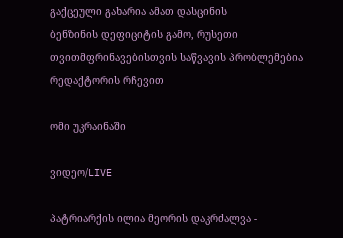გაქცეული გახარია ამათ დასცინის
ბენზინის დეფიციტის გამო, რუსეთი თვითმფრინავებისთვის საწვავის პრობლემებია
რედაქტორის რჩევით

ომი უკრაინაში

ვიდეო/LIVE

პატრიარქის ილია მეორის დაკრძალვა -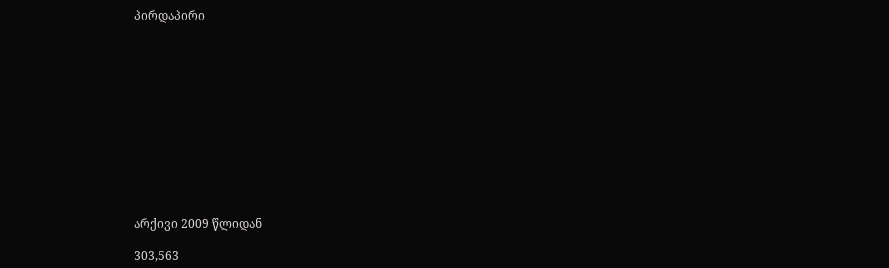პირდაპირი












არქივი 2009 წლიდან

303,563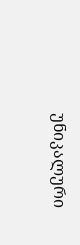უნიკალური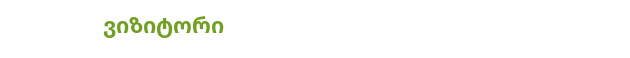ვიზიტორი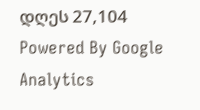დღეს 27,104
Powered By Google Analytics